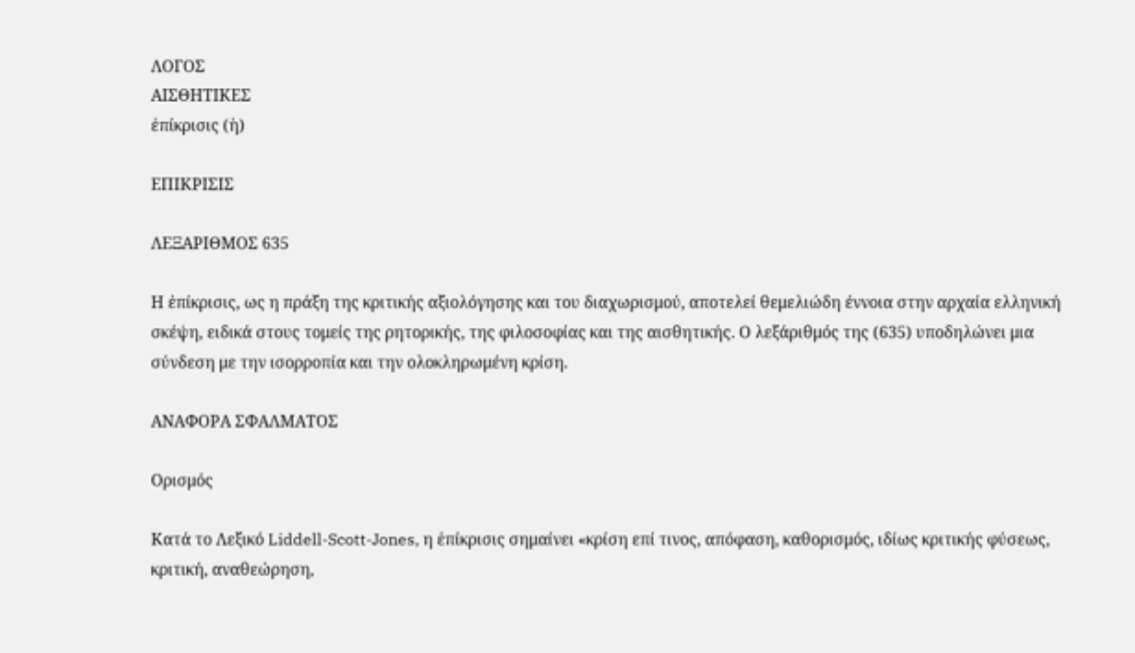ΛΟΓΟΣ
ΑΙΣΘΗΤΙΚΕΣ
ἐπίκρισις (ἡ)

ΕΠΙΚΡΙΣΙΣ

ΛΕΞΑΡΙΘΜΟΣ 635

Η ἐπίκρισις, ως η πράξη της κριτικής αξιολόγησης και του διαχωρισμού, αποτελεί θεμελιώδη έννοια στην αρχαία ελληνική σκέψη, ειδικά στους τομείς της ρητορικής, της φιλοσοφίας και της αισθητικής. Ο λεξάριθμός της (635) υποδηλώνει μια σύνδεση με την ισορροπία και την ολοκληρωμένη κρίση.

ΑΝΑΦΟΡΑ ΣΦΑΛΜΑΤΟΣ

Ορισμός

Κατά το Λεξικό Liddell-Scott-Jones, η ἐπίκρισις σημαίνει «κρίση επί τινος, απόφαση, καθορισμός, ιδίως κριτικής φύσεως, κριτική, αναθεώρηση,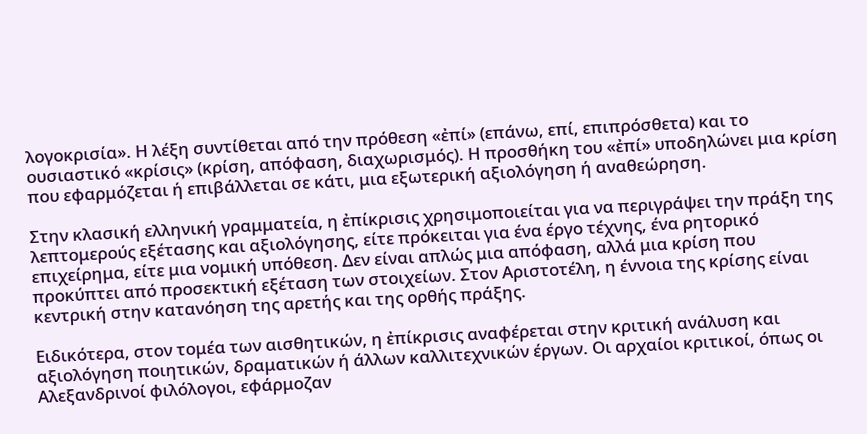λογοκρισία». Η λέξη συντίθεται από την πρόθεση «ἐπί» (επάνω, επί, επιπρόσθετα) και το ουσιαστικό «κρίσις» (κρίση, απόφαση, διαχωρισμός). Η προσθήκη του «ἐπί» υποδηλώνει μια κρίση που εφαρμόζεται ή επιβάλλεται σε κάτι, μια εξωτερική αξιολόγηση ή αναθεώρηση.

Στην κλασική ελληνική γραμματεία, η ἐπίκρισις χρησιμοποιείται για να περιγράψει την πράξη της λεπτομερούς εξέτασης και αξιολόγησης, είτε πρόκειται για ένα έργο τέχνης, ένα ρητορικό επιχείρημα, είτε μια νομική υπόθεση. Δεν είναι απλώς μια απόφαση, αλλά μια κρίση που προκύπτει από προσεκτική εξέταση των στοιχείων. Στον Αριστοτέλη, η έννοια της κρίσης είναι κεντρική στην κατανόηση της αρετής και της ορθής πράξης.

Ειδικότερα, στον τομέα των αισθητικών, η ἐπίκρισις αναφέρεται στην κριτική ανάλυση και αξιολόγηση ποιητικών, δραματικών ή άλλων καλλιτεχνικών έργων. Οι αρχαίοι κριτικοί, όπως οι Αλεξανδρινοί φιλόλογοι, εφάρμοζαν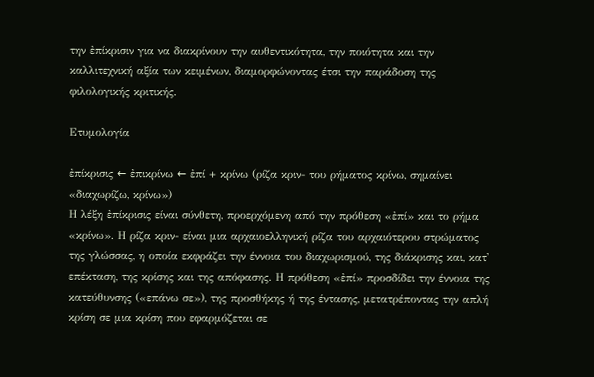την ἐπίκρισιν για να διακρίνουν την αυθεντικότητα, την ποιότητα και την καλλιτεχνική αξία των κειμένων, διαμορφώνοντας έτσι την παράδοση της φιλολογικής κριτικής.

Ετυμολογία

ἐπίκρισις ← ἐπικρίνω ← ἐπί + κρίνω (ρίζα κριν- του ρήματος κρίνω, σημαίνει «διαχωρίζω, κρίνω»)
Η λέξη ἐπίκρισις είναι σύνθετη, προερχόμενη από την πρόθεση «ἐπί» και το ρήμα «κρίνω». Η ρίζα κριν- είναι μια αρχαιοελληνική ρίζα του αρχαιότερου στρώματος της γλώσσας, η οποία εκφράζει την έννοια του διαχωρισμού, της διάκρισης και, κατ' επέκταση, της κρίσης και της απόφασης. Η πρόθεση «ἐπί» προσδίδει την έννοια της κατεύθυνσης («επάνω σε»), της προσθήκης ή της έντασης, μετατρέποντας την απλή κρίση σε μια κρίση που εφαρμόζεται σε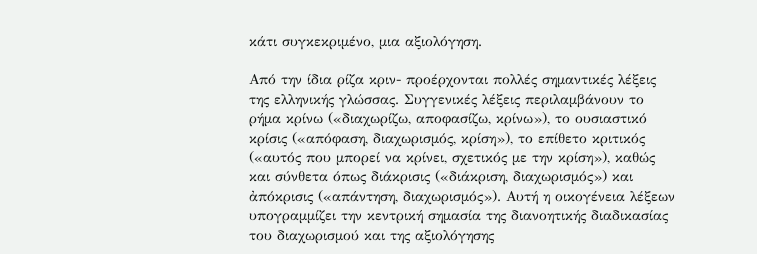κάτι συγκεκριμένο, μια αξιολόγηση.

Από την ίδια ρίζα κριν- προέρχονται πολλές σημαντικές λέξεις της ελληνικής γλώσσας. Συγγενικές λέξεις περιλαμβάνουν το ρήμα κρίνω («διαχωρίζω, αποφασίζω, κρίνω»), το ουσιαστικό κρίσις («απόφαση, διαχωρισμός, κρίση»), το επίθετο κριτικός («αυτός που μπορεί να κρίνει, σχετικός με την κρίση»), καθώς και σύνθετα όπως διάκρισις («διάκριση, διαχωρισμός») και ἀπόκρισις («απάντηση, διαχωρισμός»). Αυτή η οικογένεια λέξεων υπογραμμίζει την κεντρική σημασία της διανοητικής διαδικασίας του διαχωρισμού και της αξιολόγησης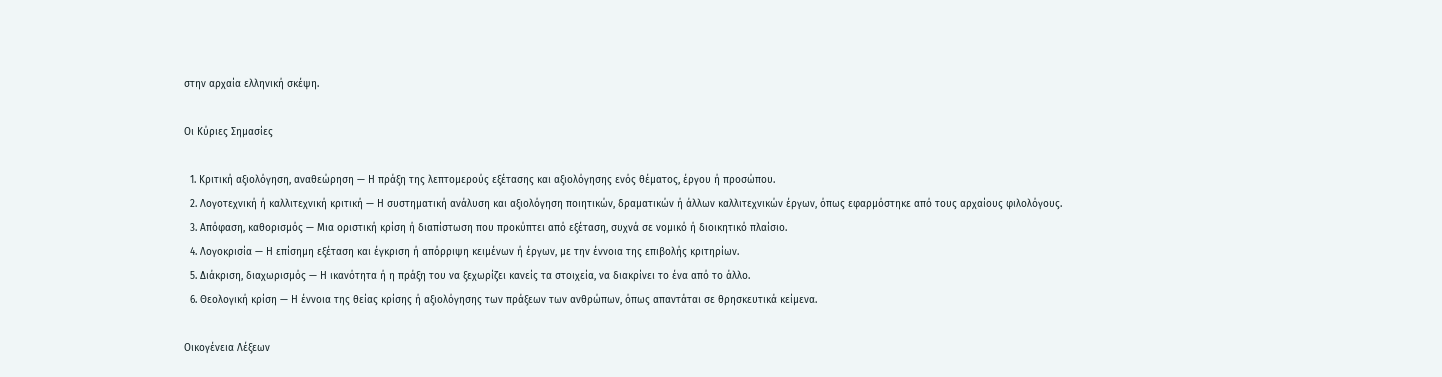στην αρχαία ελληνική σκέψη.

Οι Κύριες Σημασίες

  1. Κριτική αξιολόγηση, αναθεώρηση — Η πράξη της λεπτομερούς εξέτασης και αξιολόγησης ενός θέματος, έργου ή προσώπου.
  2. Λογοτεχνική ή καλλιτεχνική κριτική — Η συστηματική ανάλυση και αξιολόγηση ποιητικών, δραματικών ή άλλων καλλιτεχνικών έργων, όπως εφαρμόστηκε από τους αρχαίους φιλολόγους.
  3. Απόφαση, καθορισμός — Μια οριστική κρίση ή διαπίστωση που προκύπτει από εξέταση, συχνά σε νομικό ή διοικητικό πλαίσιο.
  4. Λογοκρισία — Η επίσημη εξέταση και έγκριση ή απόρριψη κειμένων ή έργων, με την έννοια της επιβολής κριτηρίων.
  5. Διάκριση, διαχωρισμός — Η ικανότητα ή η πράξη του να ξεχωρίζει κανείς τα στοιχεία, να διακρίνει το ένα από το άλλο.
  6. Θεολογική κρίση — Η έννοια της θείας κρίσης ή αξιολόγησης των πράξεων των ανθρώπων, όπως απαντάται σε θρησκευτικά κείμενα.

Οικογένεια Λέξεων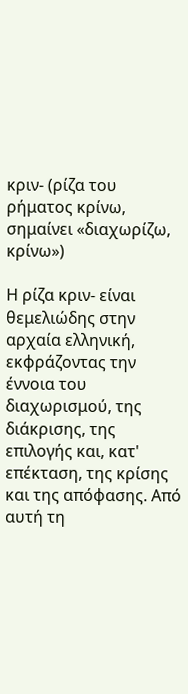κριν- (ρίζα του ρήματος κρίνω, σημαίνει «διαχωρίζω, κρίνω»)

Η ρίζα κριν- είναι θεμελιώδης στην αρχαία ελληνική, εκφράζοντας την έννοια του διαχωρισμού, της διάκρισης, της επιλογής και, κατ' επέκταση, της κρίσης και της απόφασης. Από αυτή τη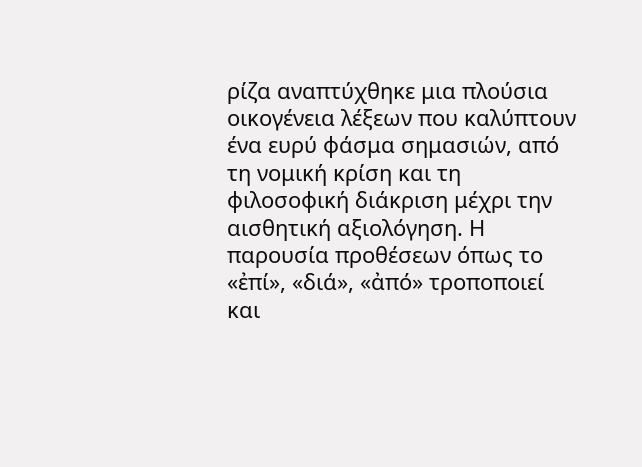ρίζα αναπτύχθηκε μια πλούσια οικογένεια λέξεων που καλύπτουν ένα ευρύ φάσμα σημασιών, από τη νομική κρίση και τη φιλοσοφική διάκριση μέχρι την αισθητική αξιολόγηση. Η παρουσία προθέσεων όπως το «ἐπί», «διά», «ἀπό» τροποποιεί και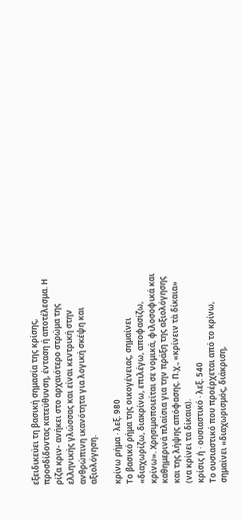εξειδικεύει τη βασική σημασία της κρίσης, προσδίδοντας κατεύθυνση, ένταση ή αποτέλεσμα. Η ρίζα κριν- ανήκει στο αρχαιότερο στρώμα της ελληνικής γλώσσας και είναι κεντρική στην ανθρώπινη ικανότητα για λογική σκέψη και αξιολόγηση.

κρίνω ρήμα · λεξ. 980
Το βασικό ρήμα της οικογένειας, σημαίνει «διαχωρίζω, διακρίνω, επιλέγω, αποφασίζω, κρίνω». Χρησιμοποιείται σε νομικά, φιλοσοφικά και καθημερινά πλαίσια για την πράξη της αξιολόγησης και της λήψης απόφασης. Π.χ., «κρίνειν τὰ δίκαια» (να κρίνει τα δίκαια).
κρίσις ἡ · ουσιαστικό · λεξ. 540
Το ουσιαστικό που προέρχεται από το κρίνω, σημαίνει «διαχωρισμός, διάκριση,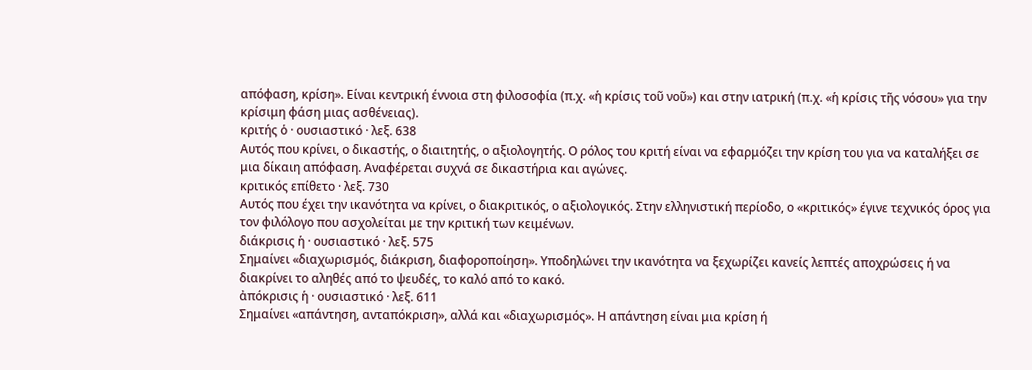απόφαση, κρίση». Είναι κεντρική έννοια στη φιλοσοφία (π.χ. «ἡ κρίσις τοῦ νοῦ») και στην ιατρική (π.χ. «ἡ κρίσις τῆς νόσου» για την κρίσιμη φάση μιας ασθένειας).
κριτής ὁ · ουσιαστικό · λεξ. 638
Αυτός που κρίνει, ο δικαστής, ο διαιτητής, ο αξιολογητής. Ο ρόλος του κριτή είναι να εφαρμόζει την κρίση του για να καταλήξει σε μια δίκαιη απόφαση. Αναφέρεται συχνά σε δικαστήρια και αγώνες.
κριτικός επίθετο · λεξ. 730
Αυτός που έχει την ικανότητα να κρίνει, ο διακριτικός, ο αξιολογικός. Στην ελληνιστική περίοδο, ο «κριτικός» έγινε τεχνικός όρος για τον φιλόλογο που ασχολείται με την κριτική των κειμένων.
διάκρισις ἡ · ουσιαστικό · λεξ. 575
Σημαίνει «διαχωρισμός, διάκριση, διαφοροποίηση». Υποδηλώνει την ικανότητα να ξεχωρίζει κανείς λεπτές αποχρώσεις ή να διακρίνει το αληθές από το ψευδές, το καλό από το κακό.
ἀπόκρισις ἡ · ουσιαστικό · λεξ. 611
Σημαίνει «απάντηση, ανταπόκριση», αλλά και «διαχωρισμός». Η απάντηση είναι μια κρίση ή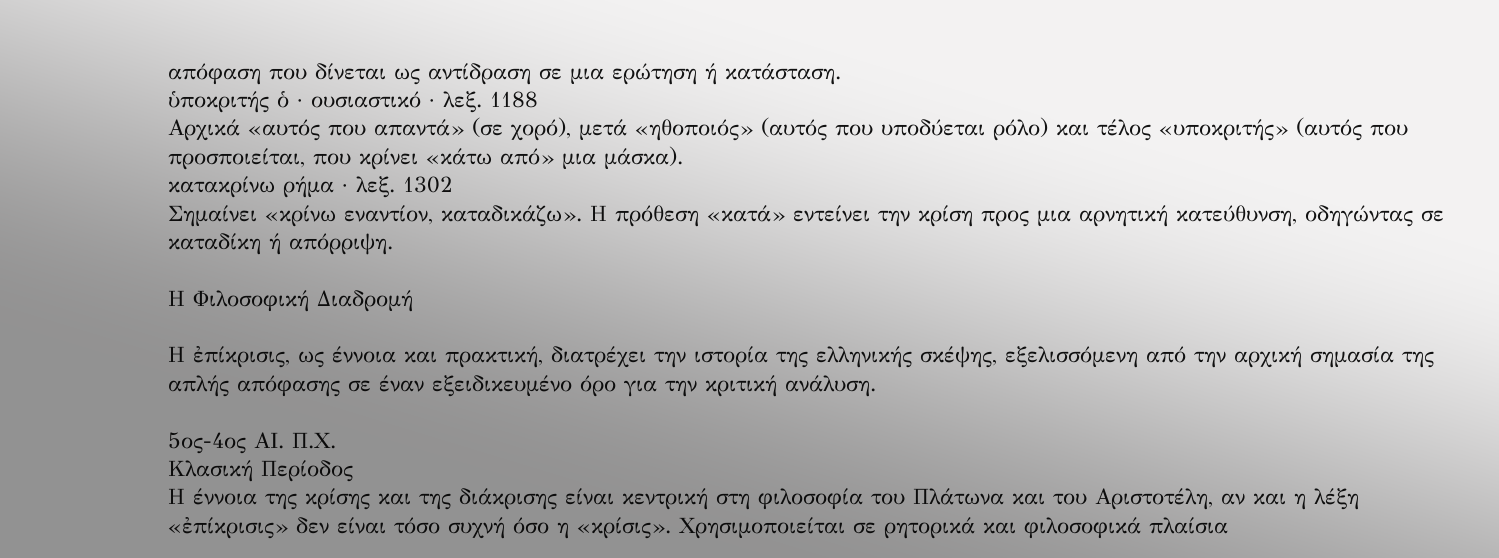απόφαση που δίνεται ως αντίδραση σε μια ερώτηση ή κατάσταση.
ὑποκριτής ὁ · ουσιαστικό · λεξ. 1188
Αρχικά «αυτός που απαντά» (σε χορό), μετά «ηθοποιός» (αυτός που υποδύεται ρόλο) και τέλος «υποκριτής» (αυτός που προσποιείται, που κρίνει «κάτω από» μια μάσκα).
κατακρίνω ρήμα · λεξ. 1302
Σημαίνει «κρίνω εναντίον, καταδικάζω». Η πρόθεση «κατά» εντείνει την κρίση προς μια αρνητική κατεύθυνση, οδηγώντας σε καταδίκη ή απόρριψη.

Η Φιλοσοφική Διαδρομή

Η ἐπίκρισις, ως έννοια και πρακτική, διατρέχει την ιστορία της ελληνικής σκέψης, εξελισσόμενη από την αρχική σημασία της απλής απόφασης σε έναν εξειδικευμένο όρο για την κριτική ανάλυση.

5ος-4ος ΑΙ. Π.Χ.
Κλασική Περίοδος
Η έννοια της κρίσης και της διάκρισης είναι κεντρική στη φιλοσοφία του Πλάτωνα και του Αριστοτέλη, αν και η λέξη «ἐπίκρισις» δεν είναι τόσο συχνή όσο η «κρίσις». Χρησιμοποιείται σε ρητορικά και φιλοσοφικά πλαίσια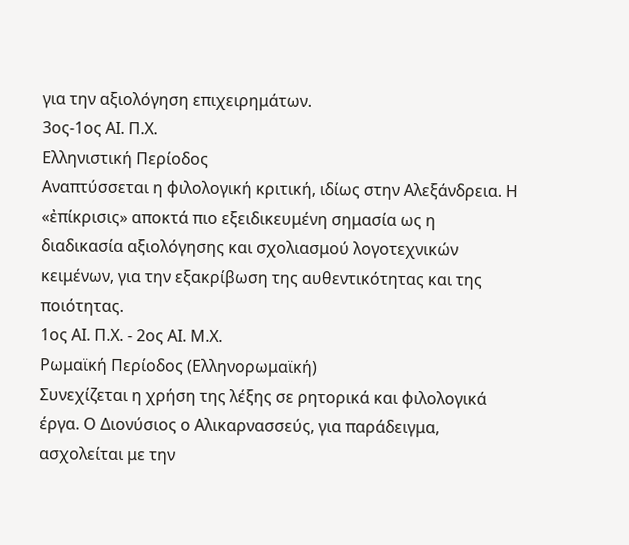για την αξιολόγηση επιχειρημάτων.
3ος-1ος ΑΙ. Π.Χ.
Ελληνιστική Περίοδος
Αναπτύσσεται η φιλολογική κριτική, ιδίως στην Αλεξάνδρεια. Η «ἐπίκρισις» αποκτά πιο εξειδικευμένη σημασία ως η διαδικασία αξιολόγησης και σχολιασμού λογοτεχνικών κειμένων, για την εξακρίβωση της αυθεντικότητας και της ποιότητας.
1ος ΑΙ. Π.Χ. - 2ος ΑΙ. Μ.Χ.
Ρωμαϊκή Περίοδος (Ελληνορωμαϊκή)
Συνεχίζεται η χρήση της λέξης σε ρητορικά και φιλολογικά έργα. Ο Διονύσιος ο Αλικαρνασσεύς, για παράδειγμα, ασχολείται με την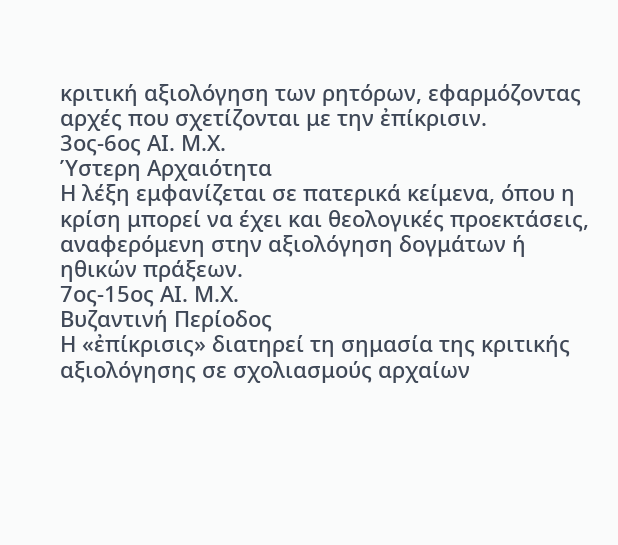κριτική αξιολόγηση των ρητόρων, εφαρμόζοντας αρχές που σχετίζονται με την ἐπίκρισιν.
3ος-6ος ΑΙ. Μ.Χ.
Ύστερη Αρχαιότητα
Η λέξη εμφανίζεται σε πατερικά κείμενα, όπου η κρίση μπορεί να έχει και θεολογικές προεκτάσεις, αναφερόμενη στην αξιολόγηση δογμάτων ή ηθικών πράξεων.
7ος-15ος ΑΙ. Μ.Χ.
Βυζαντινή Περίοδος
Η «ἐπίκρισις» διατηρεί τη σημασία της κριτικής αξιολόγησης σε σχολιασμούς αρχαίων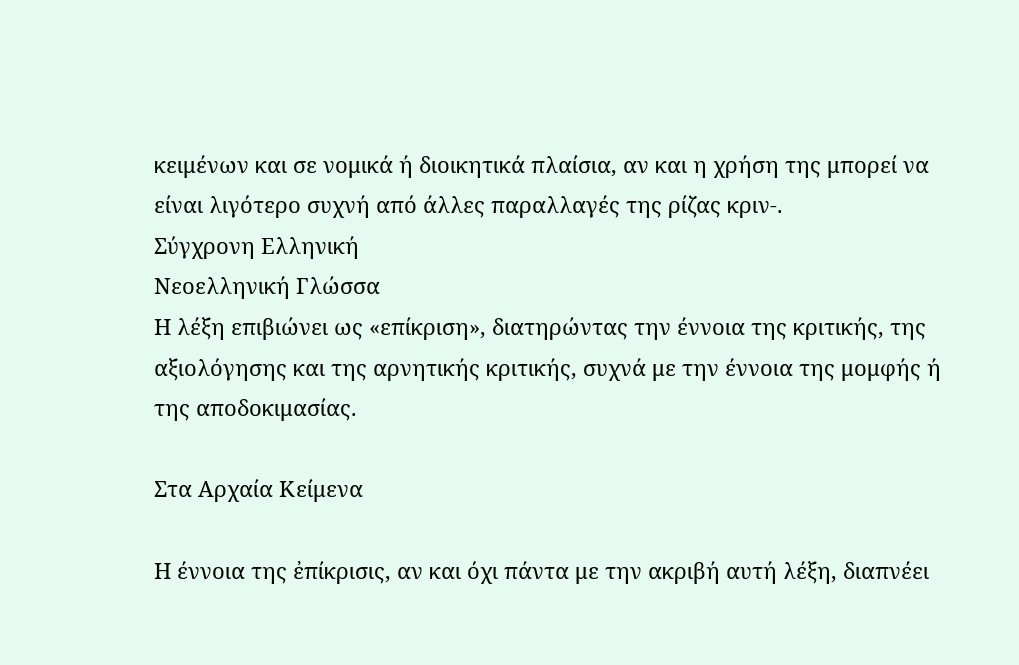κειμένων και σε νομικά ή διοικητικά πλαίσια, αν και η χρήση της μπορεί να είναι λιγότερο συχνή από άλλες παραλλαγές της ρίζας κριν-.
Σύγχρονη Ελληνική
Νεοελληνική Γλώσσα
Η λέξη επιβιώνει ως «επίκριση», διατηρώντας την έννοια της κριτικής, της αξιολόγησης και της αρνητικής κριτικής, συχνά με την έννοια της μομφής ή της αποδοκιμασίας.

Στα Αρχαία Κείμενα

Η έννοια της ἐπίκρισις, αν και όχι πάντα με την ακριβή αυτή λέξη, διαπνέει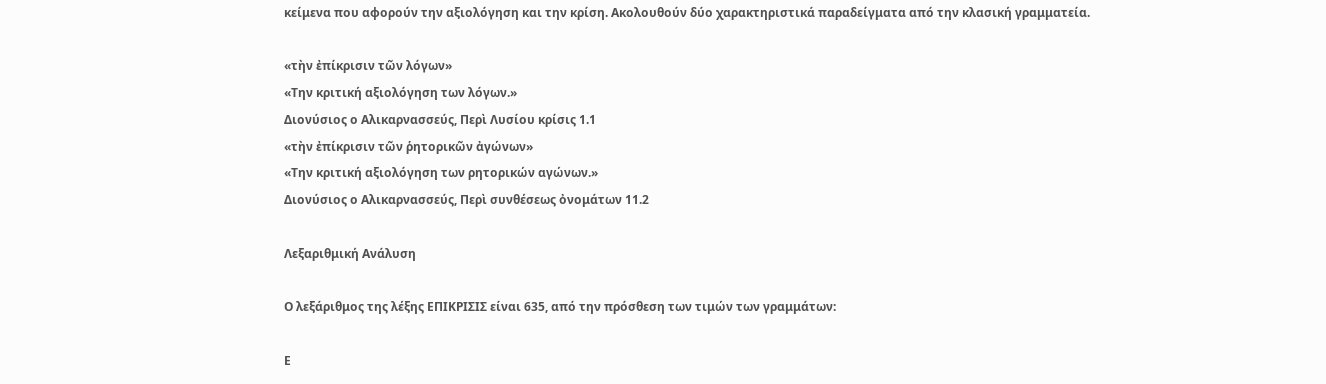κείμενα που αφορούν την αξιολόγηση και την κρίση. Ακολουθούν δύο χαρακτηριστικά παραδείγματα από την κλασική γραμματεία.

«τὴν ἐπίκρισιν τῶν λόγων»
«Την κριτική αξιολόγηση των λόγων.»
Διονύσιος ο Αλικαρνασσεύς, Περὶ Λυσίου κρίσις 1.1
«τὴν ἐπίκρισιν τῶν ῥητορικῶν ἀγώνων»
«Την κριτική αξιολόγηση των ρητορικών αγώνων.»
Διονύσιος ο Αλικαρνασσεύς, Περὶ συνθέσεως ὀνομάτων 11.2

Λεξαριθμική Ανάλυση

Ο λεξάριθμος της λέξης ΕΠΙΚΡΙΣΙΣ είναι 635, από την πρόσθεση των τιμών των γραμμάτων:

Ε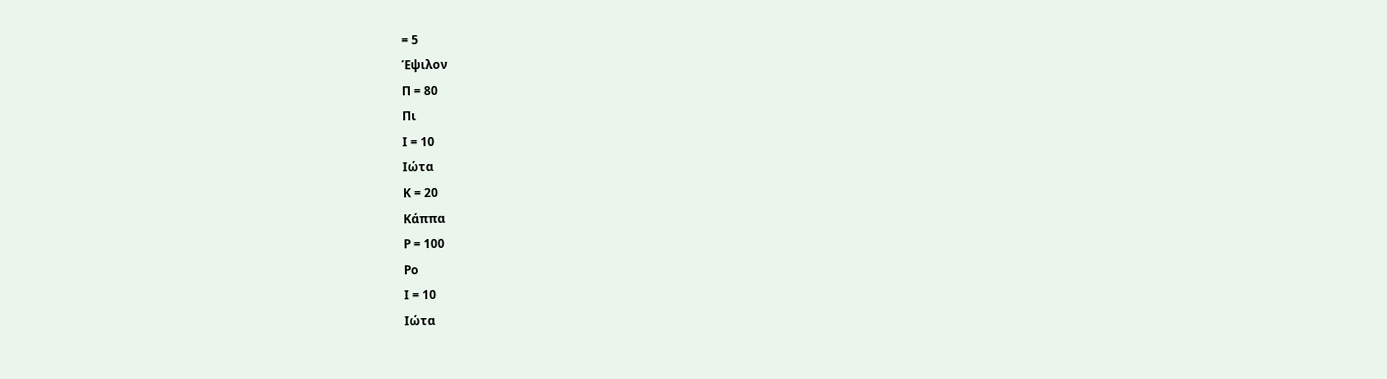= 5
Έψιλον
Π = 80
Πι
Ι = 10
Ιώτα
Κ = 20
Κάππα
Ρ = 100
Ρο
Ι = 10
Ιώτα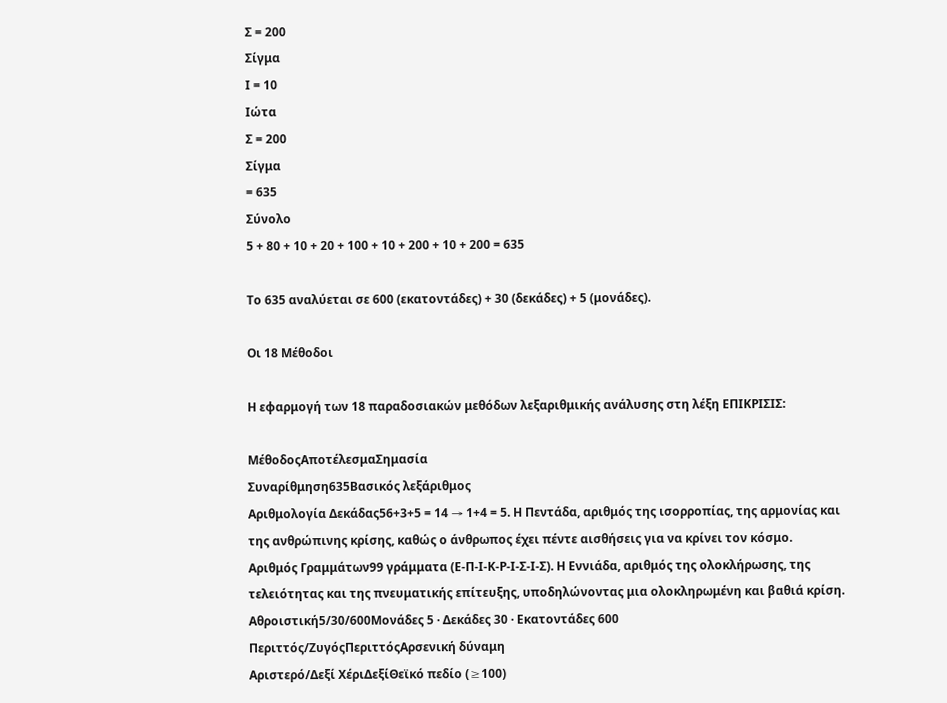Σ = 200
Σίγμα
Ι = 10
Ιώτα
Σ = 200
Σίγμα
= 635
Σύνολο
5 + 80 + 10 + 20 + 100 + 10 + 200 + 10 + 200 = 635

Το 635 αναλύεται σε 600 (εκατοντάδες) + 30 (δεκάδες) + 5 (μονάδες).

Οι 18 Μέθοδοι

Η εφαρμογή των 18 παραδοσιακών μεθόδων λεξαριθμικής ανάλυσης στη λέξη ΕΠΙΚΡΙΣΙΣ:

ΜέθοδοςΑποτέλεσμαΣημασία
Συναρίθμηση635Βασικός λεξάριθμος
Αριθμολογία Δεκάδας56+3+5 = 14 → 1+4 = 5. Η Πεντάδα, αριθμός της ισορροπίας, της αρμονίας και της ανθρώπινης κρίσης, καθώς ο άνθρωπος έχει πέντε αισθήσεις για να κρίνει τον κόσμο.
Αριθμός Γραμμάτων99 γράμματα (Ε-Π-Ι-Κ-Ρ-Ι-Σ-Ι-Σ). Η Εννιάδα, αριθμός της ολοκλήρωσης, της τελειότητας και της πνευματικής επίτευξης, υποδηλώνοντας μια ολοκληρωμένη και βαθιά κρίση.
Αθροιστική5/30/600Μονάδες 5 · Δεκάδες 30 · Εκατοντάδες 600
Περιττός/ΖυγόςΠεριττόςΑρσενική δύναμη
Αριστερό/Δεξί ΧέριΔεξίΘεϊκό πεδίο (≥100)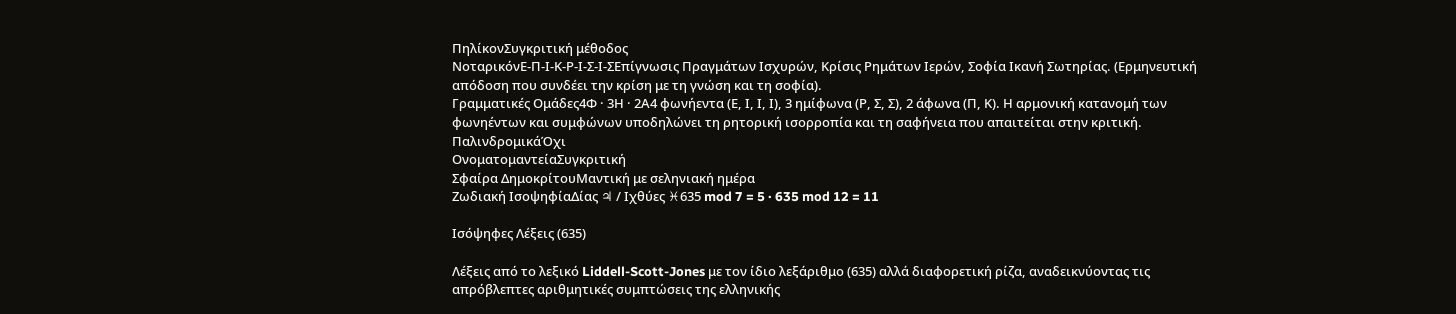ΠηλίκονΣυγκριτική μέθοδος
ΝοταρικόνΕ-Π-Ι-Κ-Ρ-Ι-Σ-Ι-ΣΕπίγνωσις Πραγμάτων Ισχυρών, Κρίσις Ρημάτων Ιερών, Σοφία Ικανή Σωτηρίας. (Ερμηνευτική απόδοση που συνδέει την κρίση με τη γνώση και τη σοφία).
Γραμματικές Ομάδες4Φ · 3Η · 2Α4 φωνήεντα (Ε, Ι, Ι, Ι), 3 ημίφωνα (Ρ, Σ, Σ), 2 άφωνα (Π, Κ). Η αρμονική κατανομή των φωνηέντων και συμφώνων υποδηλώνει τη ρητορική ισορροπία και τη σαφήνεια που απαιτείται στην κριτική.
ΠαλινδρομικάΌχι
ΟνοματομαντείαΣυγκριτική
Σφαίρα ΔημοκρίτουΜαντική με σεληνιακή ημέρα
Ζωδιακή ΙσοψηφίαΔίας ♃ / Ιχθύες ♓635 mod 7 = 5 · 635 mod 12 = 11

Ισόψηφες Λέξεις (635)

Λέξεις από το λεξικό Liddell-Scott-Jones με τον ίδιο λεξάριθμο (635) αλλά διαφορετική ρίζα, αναδεικνύοντας τις απρόβλεπτες αριθμητικές συμπτώσεις της ελληνικής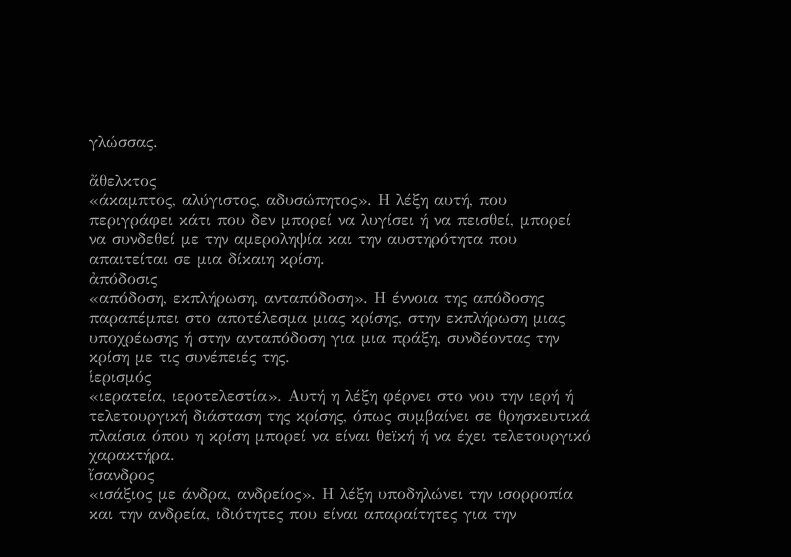γλώσσας.

ἄθελκτος
«άκαμπτος, αλύγιστος, αδυσώπητος». Η λέξη αυτή, που περιγράφει κάτι που δεν μπορεί να λυγίσει ή να πεισθεί, μπορεί να συνδεθεί με την αμεροληψία και την αυστηρότητα που απαιτείται σε μια δίκαιη κρίση.
ἀπόδοσις
«απόδοση, εκπλήρωση, ανταπόδοση». Η έννοια της απόδοσης παραπέμπει στο αποτέλεσμα μιας κρίσης, στην εκπλήρωση μιας υποχρέωσης ή στην ανταπόδοση για μια πράξη, συνδέοντας την κρίση με τις συνέπειές της.
ἱερισμός
«ιερατεία, ιεροτελεστία». Αυτή η λέξη φέρνει στο νου την ιερή ή τελετουργική διάσταση της κρίσης, όπως συμβαίνει σε θρησκευτικά πλαίσια όπου η κρίση μπορεί να είναι θεϊκή ή να έχει τελετουργικό χαρακτήρα.
ἴσανδρος
«ισάξιος με άνδρα, ανδρείος». Η λέξη υποδηλώνει την ισορροπία και την ανδρεία, ιδιότητες που είναι απαραίτητες για την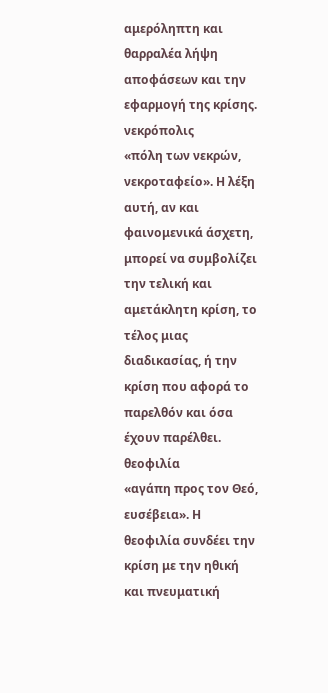αμερόληπτη και θαρραλέα λήψη αποφάσεων και την εφαρμογή της κρίσης.
νεκρόπολις
«πόλη των νεκρών, νεκροταφείο». Η λέξη αυτή, αν και φαινομενικά άσχετη, μπορεί να συμβολίζει την τελική και αμετάκλητη κρίση, το τέλος μιας διαδικασίας, ή την κρίση που αφορά το παρελθόν και όσα έχουν παρέλθει.
θεοφιλία
«αγάπη προς τον Θεό, ευσέβεια». Η θεοφιλία συνδέει την κρίση με την ηθική και πνευματική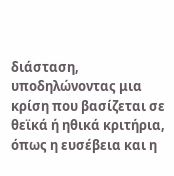διάσταση, υποδηλώνοντας μια κρίση που βασίζεται σε θεϊκά ή ηθικά κριτήρια, όπως η ευσέβεια και η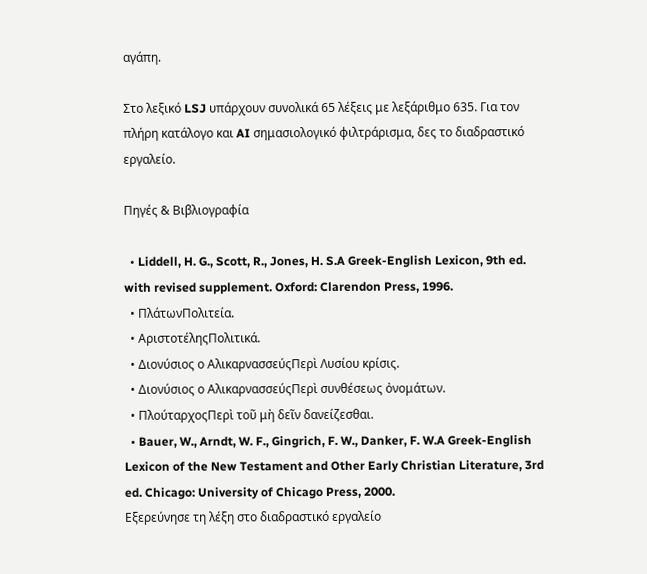αγάπη.

Στο λεξικό LSJ υπάρχουν συνολικά 65 λέξεις με λεξάριθμο 635. Για τον πλήρη κατάλογο και AI σημασιολογικό φιλτράρισμα, δες το διαδραστικό εργαλείο.

Πηγές & Βιβλιογραφία

  • Liddell, H. G., Scott, R., Jones, H. S.A Greek-English Lexicon, 9th ed. with revised supplement. Oxford: Clarendon Press, 1996.
  • ΠλάτωνΠολιτεία.
  • ΑριστοτέληςΠολιτικά.
  • Διονύσιος ο ΑλικαρνασσεύςΠερὶ Λυσίου κρίσις.
  • Διονύσιος ο ΑλικαρνασσεύςΠερὶ συνθέσεως ὀνομάτων.
  • ΠλούταρχοςΠερὶ τοῦ μὴ δεῖν δανείζεσθαι.
  • Bauer, W., Arndt, W. F., Gingrich, F. W., Danker, F. W.A Greek-English Lexicon of the New Testament and Other Early Christian Literature, 3rd ed. Chicago: University of Chicago Press, 2000.
Εξερεύνησε τη λέξη στο διαδραστικό εργαλείο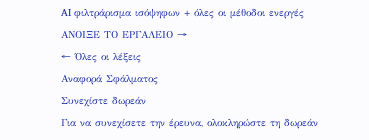AI φιλτράρισμα ισόψηφων + όλες οι μέθοδοι ενεργές
ΑΝΟΙΞΕ ΤΟ ΕΡΓΑΛΕΙΟ →
← Όλες οι λέξεις
Αναφορά Σφάλματος
Συνεχίστε δωρεάν
Για να συνεχίσετε την έρευνα, ολοκληρώστε τη δωρεάν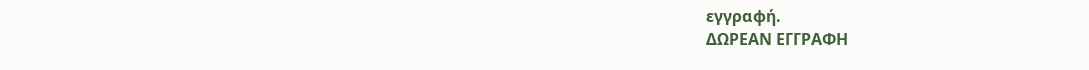εγγραφή.
ΔΩΡΕΑΝ ΕΓΓΡΑΦΗ